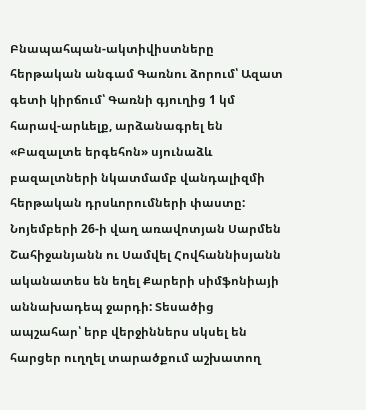Բնապահպան-ակտիվիստները հերթական անգամ Գառնու ձորում՝ Ազատ գետի կիրճում՝ Գառնի գյուղից 1 կմ հարավ-արևելք, արձանագրել են «Բազալտե երգեհոն» սյունաձև բազալտների նկատմամբ վանդալիզմի հերթական դրսևորումների փաստը:
Նոյեմբերի 26-ի վաղ առավոտյան Սարմեն Շահիջանյանն ու Սամվել Հովհաննիսյանն ականատես են եղել Քարերի սիմֆոնիայի աննախադեպ ջարդի: Տեսածից ապշահար՝ երբ վերջիններս սկսել են հարցեր ուղղել տարածքում աշխատող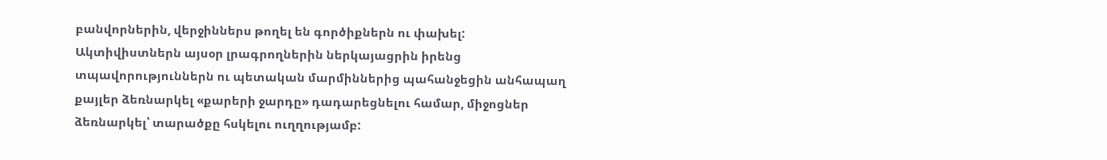բանվորներին, վերջիններս թողել են գործիքներն ու փախել:
Ակտիվիստներն այսօր լրագրողներին ներկայացրին իրենց տպավորություններն ու պետական մարմիններից պահանջեցին անհապաղ քայլեր ձեռնարկել «քարերի ջարդը» դադարեցնելու համար, միջոցներ ձեռնարկել՝ տարածքը հսկելու ուղղությամբ: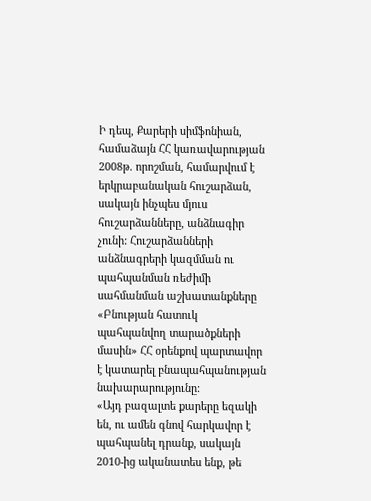Ի դեպ, Քարերի սիմֆոնիան, համաձայն ՀՀ կառավարության 2008թ. որոշման, համարվում է երկրաբանական հուշարձան, սակայն ինչպես մյուս հուշարձանները, անձնագիր չունի: Հուշարձանների անձնագրերի կազմման ու պահպանման ռեժիմի սահմանման աշխատանքները «Բնության հատուկ պահպանվող տարածքների մասին» ՀՀ օրենքով պարտավոր է կատարել բնապահպանության նախարարությունը:
«Այդ բազալտե քարերը եզակի են, ու ամեն գնով հարկավոր է պահպանել դրանք, սակայն 2010-ից ականատես ենք, թե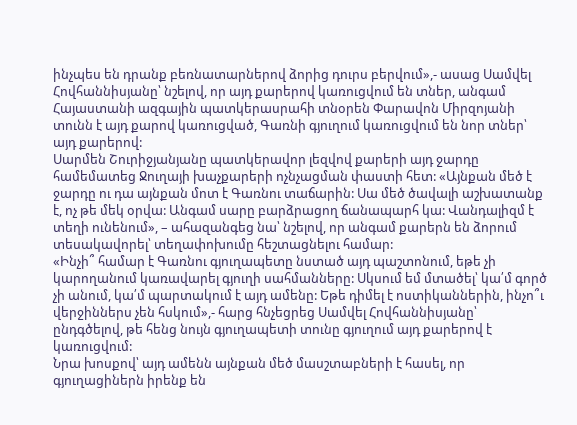ինչպես են դրանք բեռնատարներով ձորից դուրս բերվում»,- ասաց Սամվել Հովհաննիսյանը՝ նշելով, որ այդ քարերով կառուցվում են տներ, անգամ Հայաստանի ազգային պատկերասրահի տնօրեն Փարավոն Միրզոյանի տունն է այդ քարով կառուցված, Գառնի գյուղում կառուցվում են նոր տներ՝ այդ քարերով:
Սարմեն Շուրիջյանյանը պատկերավոր լեզվով քարերի այդ ջարդը համեմատեց Ջուղայի խաչքարերի ոչնչացման փաստի հետ: «Այնքան մեծ է ջարդը ու դա այնքան մոտ է Գառնու տաճարին: Սա մեծ ծավալի աշխատանք է, ոչ թե մեկ օրվա: Անգամ սարը բարձրացող ճանապարհ կա: Վանդալիզմ է տեղի ունենում», – ահազանգեց նա՝ նշելով, որ անգամ քարերն են ձորում տեսակավորել՝ տեղափոխումը հեշտացնելու համար:
«Ինչի՞ համար է Գառնու գյուղապետը նստած այդ պաշտոնում, եթե չի կարողանում կառավարել գյուղի սահմանները: Սկսում եմ մտածել՝ կա՛մ գործ չի անում, կա՛մ պարտակում է այդ ամենը: Եթե դիմել է ոստիկաններին, ինչո՞ւ վերջիններս չեն հսկում»,- հարց հնչեցրեց Սամվել Հովհաննիսյանը՝ ընդգծելով, թե հենց նույն գյուղապետի տունը գյուղում այդ քարերով է կառուցվում:
Նրա խոսքով՝ այդ ամենն այնքան մեծ մասշտաբների է հասել, որ գյուղացիներն իրենք են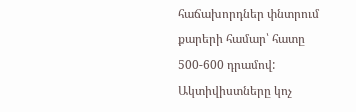հաճախորդներ փնտրում քարերի համար՝ հատը 500-600 դրամով:
Ակտիվիստները կոչ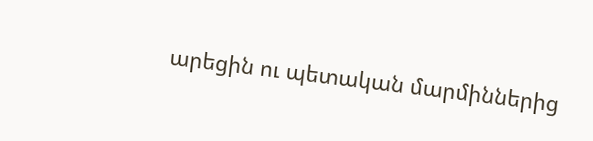արեցին ու պետական մարմիններից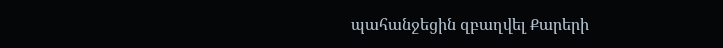պահանջեցին զբաղվել Քարերի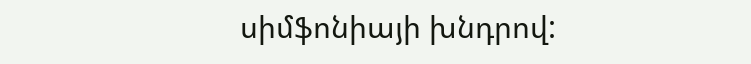սիմֆոնիայի խնդրով: